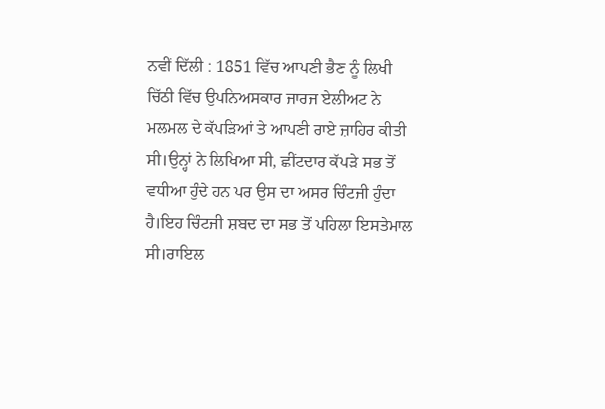ਨਵੀਂ ਦਿੱਲੀ : 1851 ਵਿੱਚ ਆਪਣੀ ਭੈਣ ਨੂੰ ਲਿਖੀ ਚਿੱਠੀ ਵਿੱਚ ਉਪਨਿਅਸਕਾਰ ਜਾਰਜ ਏਲੀਅਟ ਨੇ ਮਲਮਲ ਦੇ ਕੱਪੜਿਆਂ ਤੇ ਆਪਣੀ ਰਾਏ ਜ਼ਾਹਿਰ ਕੀਤੀ ਸੀ।ਉਨ੍ਹਾਂ ਨੇ ਲਿਖਿਆ ਸੀ, ਛੀਂਟਦਾਰ ਕੱਪੜੇ ਸਭ ਤੋਂ ਵਧੀਆ ਹੁੰਦੇ ਹਨ ਪਰ ਉਸ ਦਾ ਅਸਰ ਚਿੰਟਜੀ ਹੁੰਦਾ ਹੈ।ਇਹ ਚਿੰਟਜੀ ਸ਼ਬਦ ਦਾ ਸਭ ਤੋਂ ਪਹਿਲਾ ਇਸਤੇਮਾਲ ਸੀ।ਰਾਇਲ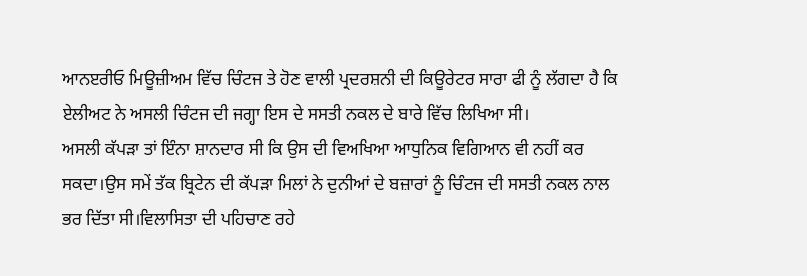ਆਨੲਰੀਓ ਮਿਊਜ਼ੀਅਮ ਵਿੱਚ ਚਿੰਟਜ ਤੇ ਹੋਣ ਵਾਲੀ ਪ੍ਰਦਰਸ਼ਨੀ ਦੀ ਕਿਊਰੇਟਰ ਸਾਰਾ ਫੀ ਨੂੰ ਲੱਗਦਾ ਹੈ ਕਿ ਏਲੀਅਟ ਨੇ ਅਸਲੀ ਚਿੰਟਜ ਦੀ ਜਗ੍ਹਾ ਇਸ ਦੇ ਸਸਤੀ ਨਕਲ ਦੇ ਬਾਰੇ ਵਿੱਚ ਲਿਖਿਆ ਸੀ।
ਅਸਲੀ ਕੱਪੜਾ ਤਾਂ ਇੰਨਾ ਸ਼ਾਨਦਾਰ ਸੀ ਕਿ ਉਸ ਦੀ ਵਿਅਖਿਆ ਆਧੁਨਿਕ ਵਿਗਿਆਨ ਵੀ ਨਹੀਂ ਕਰ ਸਕਦਾ।ਉਸ ਸਮੇਂ ਤੱਕ ਬ੍ਰਿਟੇਨ ਦੀ ਕੱਪੜਾ ਮਿਲਾਂ ਨੇ ਦੁਨੀਆਂ ਦੇ ਬਜ਼ਾਰਾਂ ਨੂੰ ਚਿੰਟਜ ਦੀ ਸਸਤੀ ਨਕਲ ਨਾਲ ਭਰ ਦਿੱਤਾ ਸੀ।ਵਿਲਾਸਿਤਾ ਦੀ ਪਹਿਚਾਣ ਰਹੇ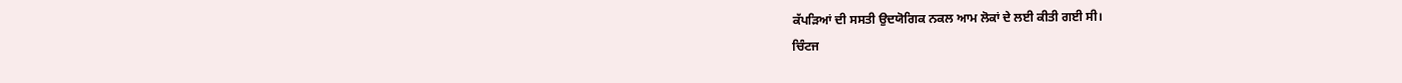ਕੱਪੜਿਆਂ ਦੀ ਸਸਤੀ ਉਦਯੋਗਿਕ ਨਕਲ ਆਮ ਲੋਕਾਂ ਦੇ ਲਈ ਕੀਤੀ ਗਈ ਸੀ।
ਚਿੰਟਜ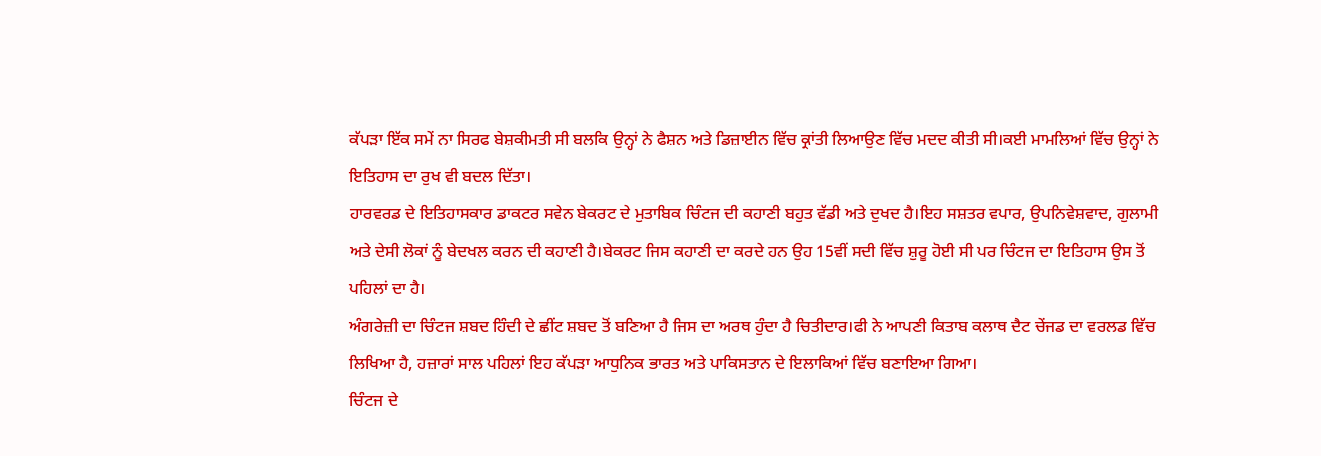ਕੱਪੜਾ ਇੱਕ ਸਮੇਂ ਨਾ ਸਿਰਫ ਬੇਸ਼ਕੀਮਤੀ ਸੀ ਬਲਕਿ ਉਨ੍ਹਾਂ ਨੇ ਫੈਸ਼ਨ ਅਤੇ ਡਿਜ਼ਾਈਨ ਵਿੱਚ ਕ੍ਰਾਂਤੀ ਲਿਆਉਣ ਵਿੱਚ ਮਦਦ ਕੀਤੀ ਸੀ।ਕਈ ਮਾਮਲਿਆਂ ਵਿੱਚ ਉਨ੍ਹਾਂ ਨੇ ਇਤਿਹਾਸ ਦਾ ਰੁਖ ਵੀ ਬਦਲ ਦਿੱਤਾ।
ਹਾਰਵਰਡ ਦੇ ਇਤਿਹਾਸਕਾਰ ਡਾਕਟਰ ਸਵੇਨ ਬੇਕਰਟ ਦੇ ਮੁਤਾਬਿਕ ਚਿੰਟਜ ਦੀ ਕਹਾਣੀ ਬਹੁਤ ਵੱਡੀ ਅਤੇ ਦੁਖਦ ਹੈ।ਇਹ ਸਸ਼ਤਰ ਵਪਾਰ, ਉਪਨਿਵੇਸ਼ਵਾਦ, ਗੁਲਾਮੀ ਅਤੇ ਦੇਸੀ ਲੋਕਾਂ ਨੂੰ ਬੇਦਖਲ ਕਰਨ ਦੀ ਕਹਾਣੀ ਹੈ।ਬੇਕਰਟ ਜਿਸ ਕਹਾਣੀ ਦਾ ਕਰਦੇ ਹਨ ਉਹ 15ਵੀਂ ਸਦੀ ਵਿੱਚ ਸ਼ੁਰੂ ਹੋਈ ਸੀ ਪਰ ਚਿੰਟਜ ਦਾ ਇਤਿਹਾਸ ਉਸ ਤੋਂ ਪਹਿਲਾਂ ਦਾ ਹੈ।
ਅੰਗਰੇਜ਼ੀ ਦਾ ਚਿੰਟਜ ਸ਼ਬਦ ਹਿੰਦੀ ਦੇ ਛੀਂਟ ਸ਼ਬਦ ਤੋਂ ਬਣਿਆ ਹੈ ਜਿਸ ਦਾ ਅਰਥ ਹੁੰਦਾ ਹੈ ਚਿਤੀਦਾਰ।ਫੀ ਨੇ ਆਪਣੀ ਕਿਤਾਬ ਕਲਾਥ ਦੈਟ ਚੇਂਜਡ ਦਾ ਵਰਲਡ ਵਿੱਚ ਲਿਖਿਆ ਹੈ, ਹਜ਼ਾਰਾਂ ਸਾਲ ਪਹਿਲਾਂ ਇਹ ਕੱਪੜਾ ਆਧੁਨਿਕ ਭਾਰਤ ਅਤੇ ਪਾਕਿਸਤਾਨ ਦੇ ਇਲਾਕਿਆਂ ਵਿੱਚ ਬਣਾਇਆ ਗਿਆ।
ਚਿੰਟਜ ਦੇ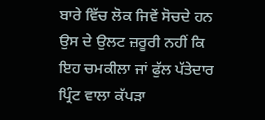ਬਾਰੇ ਵਿੱਚ ਲੋਕ ਜਿਵੇਂ ਸੋਚਦੇ ਹਨ ਉਸ ਦੇ ਉਲਟ ਜ਼ਰੂਰੀ ਨਹੀਂ ਕਿ ਇਹ ਚਮਕੀਲਾ ਜਾਂ ਫੁੱਲ ਪੱਤੇਦਾਰ ਪ੍ਰਿੰਟ ਵਾਲਾ ਕੱਪੜਾ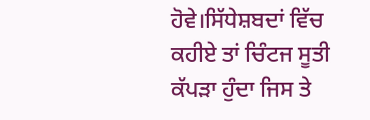ਹੋਵੇ।ਸਿੱਧੇਸ਼ਬਦਾਂ ਵਿੱਚ ਕਹੀਏ ਤਾਂ ਚਿੰਟਜ ਸੂਤੀ ਕੱਪੜਾ ਹੁੰਦਾ ਜਿਸ ਤੇ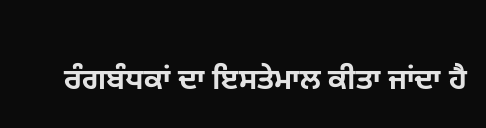ਰੰਗਬੰਧਕਾਂ ਦਾ ਇਸਤੇਮਾਲ ਕੀਤਾ ਜਾਂਦਾ ਹੈ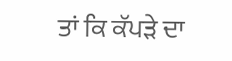ਤਾਂ ਕਿ ਕੱਪੜੇ ਦਾ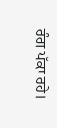ਰੰਗ ਪੱਕਾ ਰਹੇ।